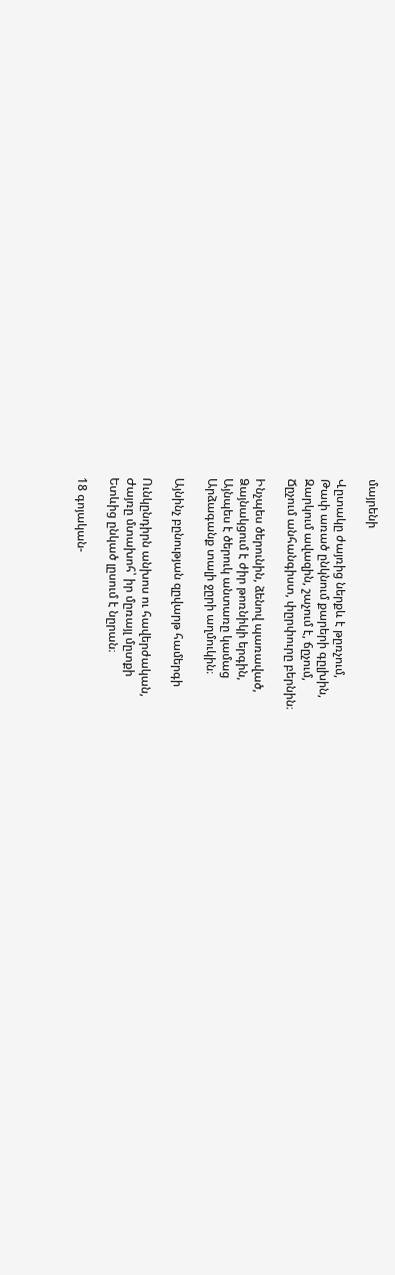մայրենի

Վըտակը ժայռից ներքև է թըռչում,
Թափ առած ընկնում քարերի գըլխին,
Զարկում ավազին, շաչում է, ճըչում,
Ճըչում անհանգիստ, փըրփուրը բերնին։

Ինչպես ծերունին, ձենով պառաված,
Ձայնակցում է ժիր թոռնիկի երգին,
Այնպես է ծերուկ անտառը կամաց
Արձագանք տալի ջըրի աղմուկին։

Այնինչ բընության զըվարթ համերգի

Ունկընդիրն անխոս ու հավերժական,
Ժայռը մտախոհ՝ իր մըռայլ մըտքի
Ետևից ընկած լըսում է նըրան։

18 գոյական-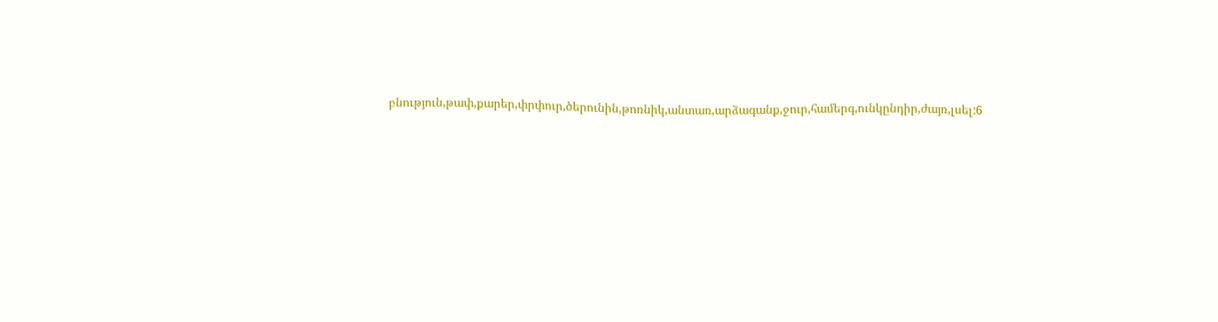բնություն,թափ,քարեր,փրփուր,ծերունին,թոռնիկ,անտառ,արձագանք,ջուր,համերգ,ունկընդիր,ժայռ,լսել:6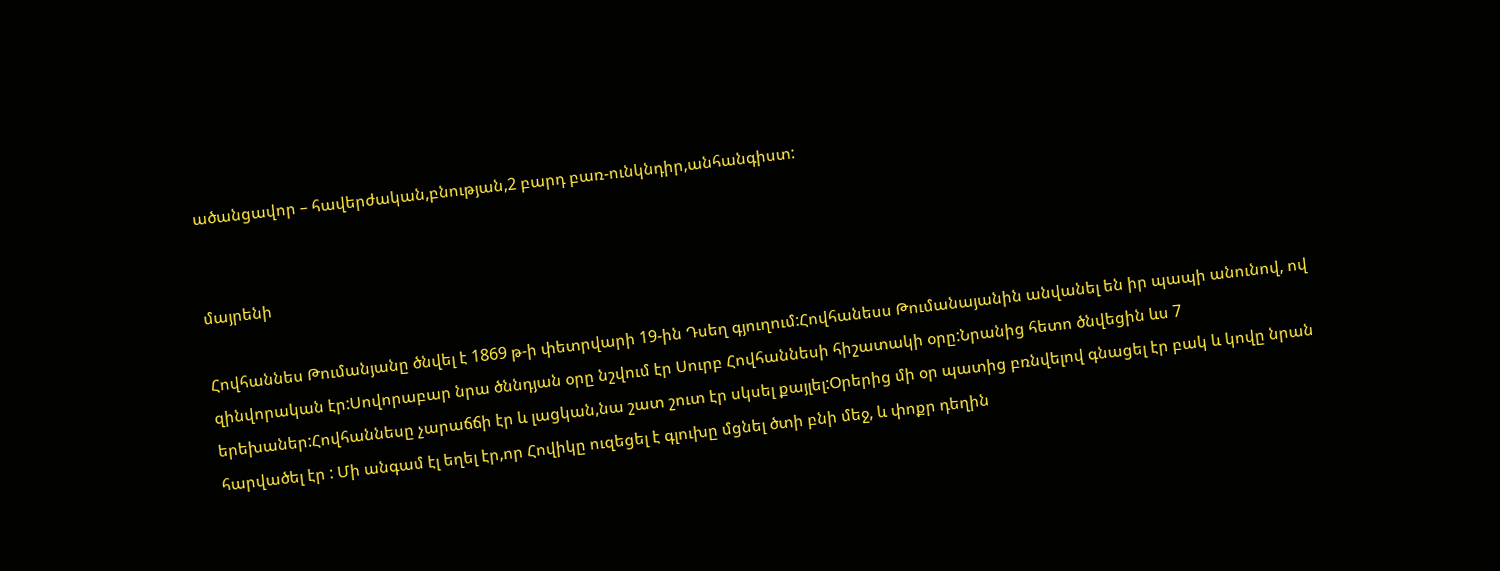ածանցավոր – հավերժական,բնության,2 բարդ բառ-ունկնդիր,անհանգիստ:


մայրենի

Հովհաննես Թումանյանը ծնվել է 1869 թ-ի փետրվարի 19-ին Դսեղ գյուղում:Հովհանեսս Թումանայանին անվանել են իր պապի անունով, ով զինվորական էր:Սովորաբար նրա ծննդյան օրը նշվում էր Սուրբ Հովհաննեսի հիշատակի օրը:Նրանից հետո ծնվեցին ևս 7 երեխաներ:Հովհաննեսը չարաճճի էր և լացկան,նա շատ շուտ էր սկսել քայլել:Օրերից մի օր պատից բռնվելով գնացել էր բակ և կովը նրան հարվածել էր : Մի անգամ էլ եղել էր,որ Հովիկը ուզեցել է գլուխը մցնել ծտի բնի մեջ, և փոքր դեղին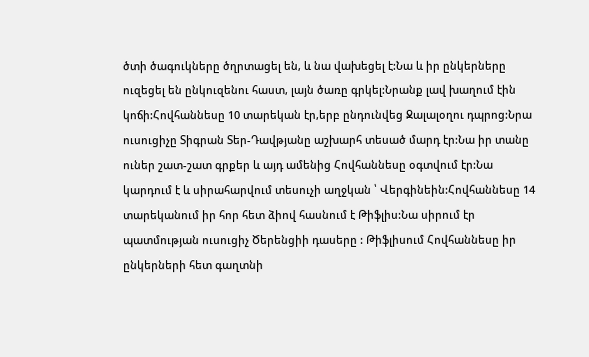ծտի ծագուկները ծղրտացել են, և նա վախեցել է:Նա և իր ընկերները ուզեցել են ընկուզենու հաստ, լայն ծառը գրկել:Նրանք լավ խաղում էին կոճի:Հովհաննեսը 10 տարեկան էր,երբ ընդունվեց Ջալալօղու դպրոց:Նրա ուսուցիչը Տիգրան Տեր-Դավթյանը աշխարհ տեսած մարդ էր:Նա իր տանը ուներ շատ-շատ գրքեր և այդ ամենից Հովհաննեսը օգտվում էր:Նա կարդում է և սիրահարվում տեսուչի աղջկան ՝ Վերգինեին:Հովհաննեսը 14 տարեկանում իր հոր հետ ձիով հասնում է Թիֆլիս:Նա սիրում էր պատմության ուսուցիչ Ծերենցիի դասերը : Թիֆլիսում Հովհաննեսը իր ընկերների հետ գաղտնի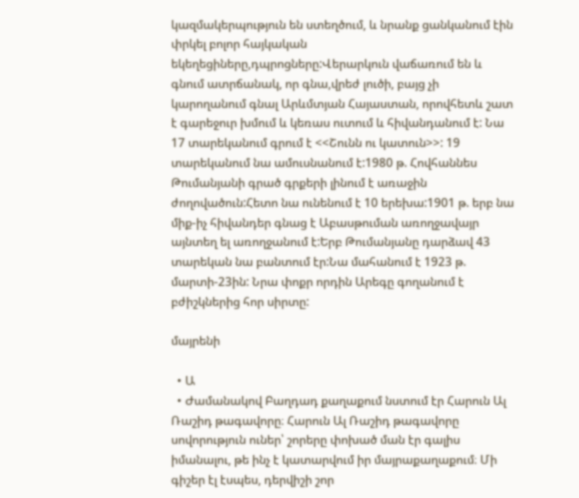կազմակերպություն են ստեղծում, և նրանք ցանկանում էին փրկել բոլոր հայկական եկեղեցիները,դպրոցները:Վերարկուն վաճառում են և գնում ատրճանակ, որ գնա,վրեժ լուծի, բայց չի կարողանում գնալ Արևմտյան Հայաստան, որովհետև շատ է գարեջուր խմում և կեռաս ուտում և հիվանդանում է: Նա 17 տարեկանում գրում է <<Շունն ու կատուն>>: 19 տարեկանում նա ամուսնանում է:1980 թ. Հովհաննես Թումանյանի գրած գրքերի լինում է առաջին ժողովածուն:Հետո նա ունենում է 10 երեխա:1901 թ. երբ նա միք-իչ հիվանդեր գնաց է Աբասթուման առողջավայր այնտեղ ել առողջանում է:Երբ Թումանյանը դարձավ 43 տարեկան նա բանտում էր:Նա մահանում է 1923 թ. մարտի-23ին: Նրա փոքր որդին Արեգը գողանում է բժիշկներից հոր սիրտը:

մայրենի

  • Ա
  • Ժամանակով Բաղդադ քաղաքում նստում էր Հարուն Ալ Ռաշիդ թագավորը։ Հարուն Ալ Ռաշիդ թագավորը սովորություն ուներ՝ շորերը փոխած ման էր գալիս իմանալու, թե ինչ է կատարվում իր մայրաքաղաքում։ Մի գիշեր էլ էսպես, դերվիշի շոր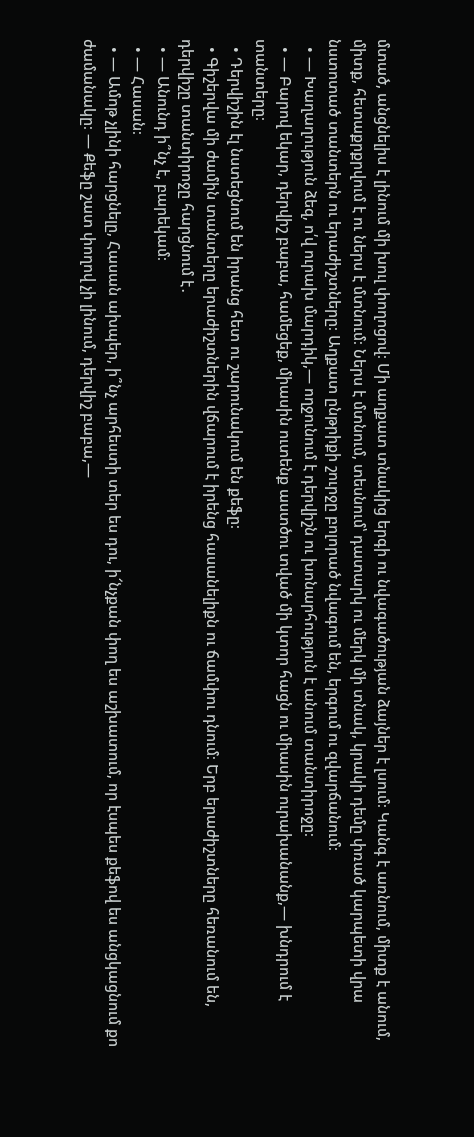մտած, անցնելիս է լինում մի խուլ փողոցով։ Մի աղքատ տնակից երգի ու նվագածության ձայներ է լսում։ Կանգ է առնում, միտք է անում, միտք, հետաքրքրվում է ու ներս է մտնում։ Ներս է մտնում, տեսնում՝ դատարկ ու մերկ մի տնակ, կրակի դեմը փռած կարպետի վրա նստոտած տանտերն ու երաժիշտները։ Աղքատ ընթրիքի շուրջը բոլորած նվագում են, երգում ու զվարճանում։
  • — Խաղաղություն ձեզ, ո՛վ ուրախ մարդիկ,— ողջունում է դերվիշն ու խոնարհություն է անում տանտիրոջը։
  • — Բարով եկար, դերվիշ բաբա, համեցեք, միասին ուտենք աստծու տված մի կտոր հացն ու միասին ուրախանանք,— խնդրում է տանտերը։
  • Դերվիշին էլ նստեցնում են իրանց հետ ու շարունակում են քեֆը։
  • Գիշերվա մի ժամին տանտերը երաժիշտներին վճարում է իրենց հասանելիքն ու ճամփու դնում։ Երբ երաժիշտները հեռանում են, դերվիշը տանտիրոջը հարցնում է․
  • — Անունդ ի՞նչ է, բարեկամ։
  • — Հասան։
  • — Ամոթ չլինի հարցնելը, Հասան ախպեր, ի՞նչ արհեստի տեր ես դու, ի՜նչքան փող ես աշխատում, որ էսպես քեֆով ես անցկացնում քո ժամանակը։ — Քեֆը շատ փողով չի լինում, դերվիշ բաբա,—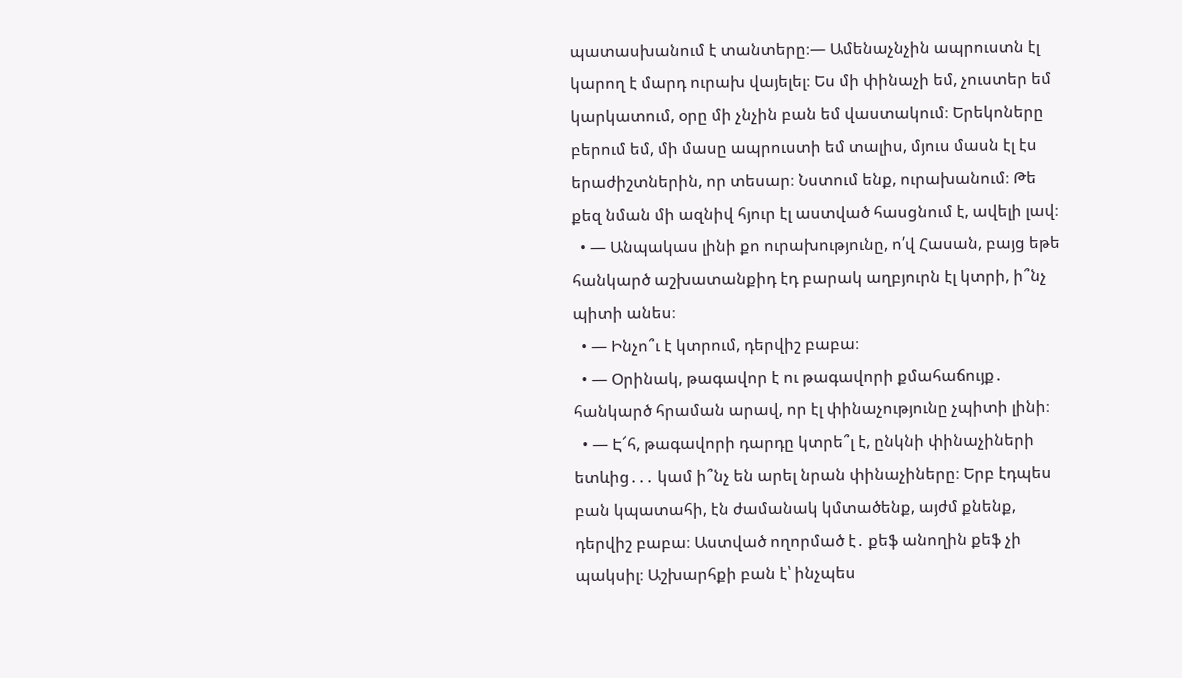պատասխանում է տանտերը։— Ամենաչնչին ապրուստն էլ կարող է մարդ ուրախ վայելել։ Ես մի փինաչի եմ, չուստեր եմ կարկատում, օրը մի չնչին բան եմ վաստակում։ Երեկոները բերում եմ, մի մասը ապրուստի եմ տալիս, մյուս մասն էլ էս երաժիշտներին, որ տեսար։ Նստում ենք, ուրախանում։ Թե քեզ նման մի ազնիվ հյուր էլ աստված հասցնում է, ավելի լավ։
  • — Անպակաս լինի քո ուրախությունը, ո՛վ Հասան, բայց եթե հանկարծ աշխատանքիդ էդ բարակ աղբյուրն էլ կտրի, ի՞նչ պիտի անես։
  • — Ինչո՞ւ է կտրում, դերվիշ բաբա։
  • — Օրինակ, թագավոր է ու թագավորի քմահաճույք․ հանկարծ հրաման արավ, որ էլ փինաչությունը չպիտի լինի։
  • — Է՜հ, թագավորի դարդը կտրե՞լ է, ընկնի փինաչիների ետևից․․․ կամ ի՞նչ են արել նրան փինաչիները։ Երբ էդպես բան կպատահի, էն ժամանակ կմտածենք, այժմ քնենք, դերվիշ բաբա։ Աստված ողորմած է․ քեֆ անողին քեֆ չի պակսիլ։ Աշխարհքի բան է՝ ինչպես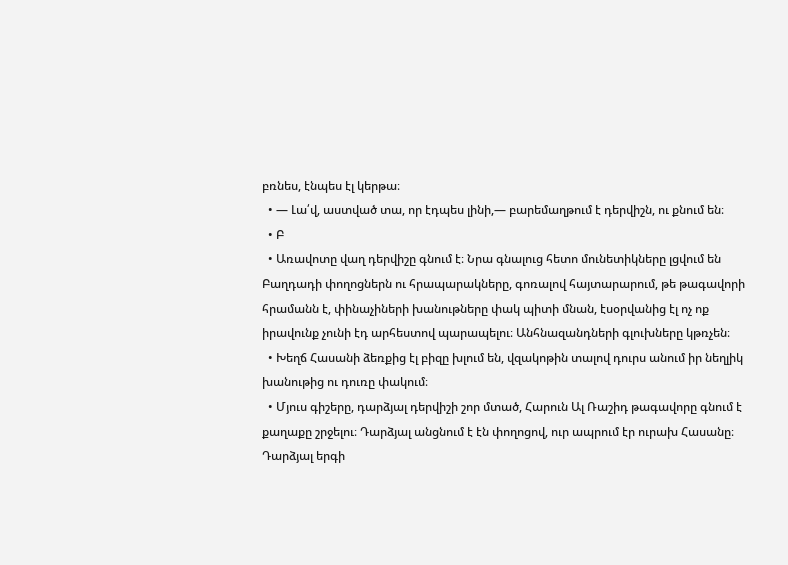բռնես, էնպես էլ կերթա։
  • — Լա՛վ, աստված տա, որ էդպես լինի,— բարեմաղթում է դերվիշն, ու քնում են։
  • Բ
  • Առավոտը վաղ դերվիշը գնում է։ Նրա գնալուց հետո մունետիկները լցվում են Բաղդադի փողոցներն ու հրապարակները, գոռալով հայտարարում, թե թագավորի հրամանն է, փինաչիների խանութները փակ պիտի մնան, էսօրվանից էլ ոչ ոք իրավունք չունի էդ արհեստով պարապելու։ Անհնազանդների գլուխները կթռչեն։
  • Խեղճ Հասանի ձեռքից էլ բիզը խլում են, վզակոթին տալով դուրս անում իր նեղլիկ խանութից ու դուռը փակում։
  • Մյուս գիշերը, դարձյալ դերվիշի շոր մտած, Հարուն Ալ Ռաշիդ թագավորը գնում է քաղաքը շրջելու։ Դարձյալ անցնում է էն փողոցով, ուր ապրում էր ուրախ Հասանը։ Դարձյալ երգի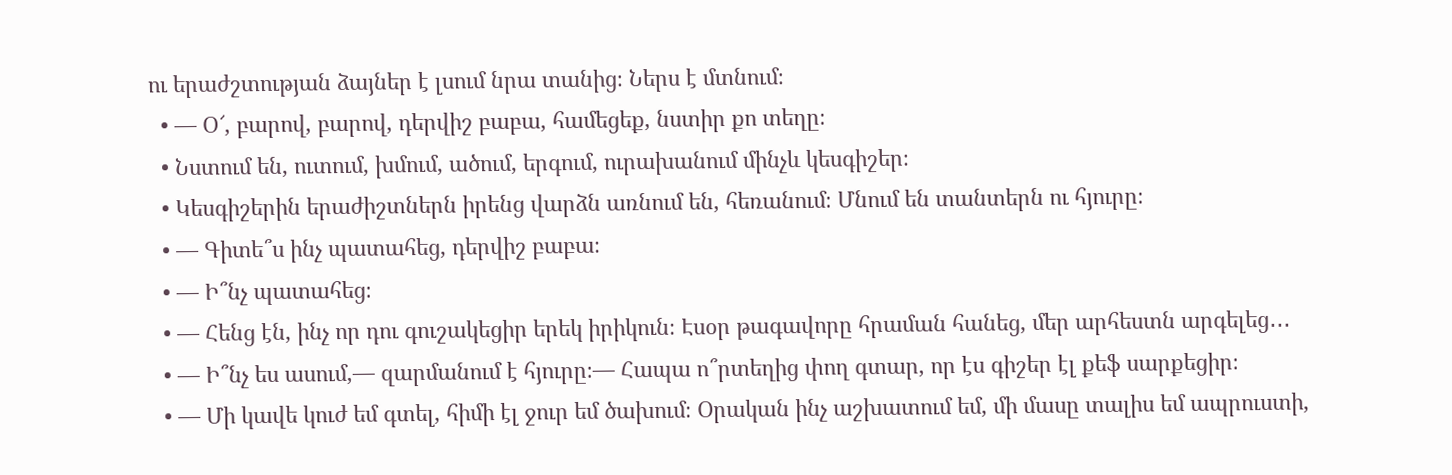ու երաժշտության ձայներ է լսում նրա տանից։ Ներս է մտնում։
  • — Օ՜, բարով, բարով, դերվիշ բաբա, համեցեք, նստիր քո տեղը։
  • Նստում են, ուտում, խմում, ածում, երգում, ուրախանում մինչև կեսգիշեր։
  • Կեսգիշերին երաժիշտներն իրենց վարձն առնում են, հեռանում։ Մնում են տանտերն ու հյուրը։
  • — Գիտե՞ս ինչ պատահեց, դերվիշ բաբա։
  • — Ի՞նչ պատահեց։
  • — Հենց էն, ինչ որ դու գուշակեցիր երեկ իրիկուն։ Էսօր թագավորը հրաման հանեց, մեր արհեստն արգելեց․․․
  • — Ի՞նչ ես ասում,― զարմանում է հյուրը։— Հապա ո՞րտեղից փող գտար, որ էս գիշեր էլ քեֆ սարքեցիր։
  • — Մի կավե կուժ եմ գտել, հիմի էլ ջուր եմ ծախում։ Օրական ինչ աշխատում եմ, մի մասը տալիս եմ ապրուստի,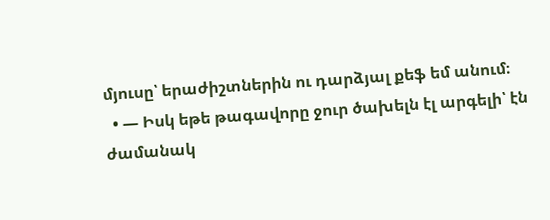մյուսը՝ երաժիշտներին ու դարձյալ քեֆ եմ անում։
  • — Իսկ եթե թագավորը ջուր ծախելն էլ արգելի՝ էն ժամանակ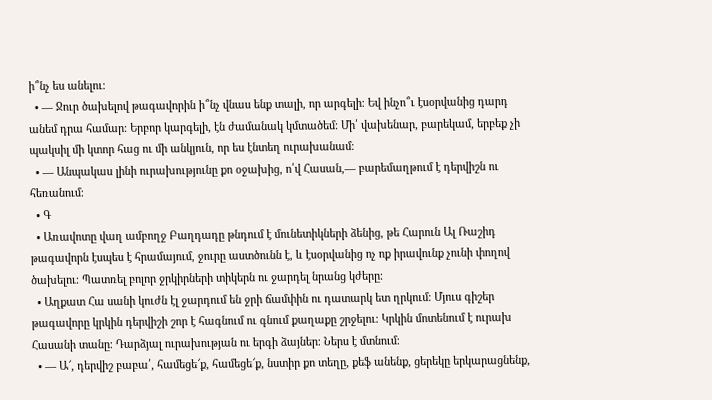ի՞նչ ես անելու։
  • — Ջուր ծախելով թագավորին ի՞նչ վնաս ենք տալի, որ արգելի։ Եվ ինչո՞ւ էսօրվանից դարդ անեմ դրա համար։ Երբոր կարգելի, էն ժամանակ կմտածեմ։ Մի՛ վախենար, բարեկամ, երբեք չի պակսիլ մի կտոր հաց ու մի անկյուն, որ ես էնտեղ ուրախանամ։
  • — Անպակաս լինի ուրախությունը քո օջախից, ո՛վ Հասան,— բարեմաղթում է դերվիշն ու հեռանում։
  • Գ
  • Առավոտը վաղ ամբողջ Բաղդադը թնդում է մունետիկների ձենից, թե Հարուն Ալ Ռաշիդ թագավորն էսպես է հրամայում, ջուրը աստծունն է, և էսօրվանից ոչ ոք իրավունք չունի փողով ծախելու։ Պատռել բոլոր ջրկիրների տիկերն ու ջարդել նրանց կժերը։
  • Աղքատ Հա սանի կուժն էլ ջարդում են ջրի ճամփին ու դատարկ ետ ղրկում։ Մյուս գիշեր թագավորը կրկին դերվիշի շոր է հագնում ու գնում քաղաքը շրջելու։ Կրկին մոտենում է ուրախ Հասանի տանը։ Դարձյալ ուրախության ու երգի ձայներ։ Ներս է մտնում։
  • — Ա՜, դերվիշ բաբա՛, համեցե՜ք, համեցե՜ք, նստիր քո տեղը, քեֆ անենք, ցերեկը երկարացնենք,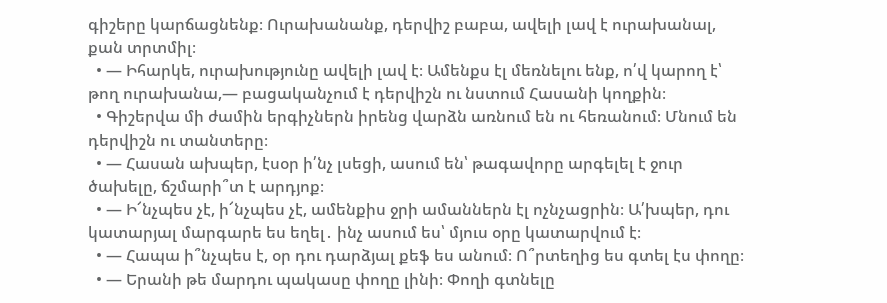գիշերը կարճացնենք։ Ուրախանանք, դերվիշ բաբա, ավելի լավ է ուրախանալ, քան տրտմիլ։
  • — Իհարկե, ուրախությունը ավելի լավ է։ Ամենքս էլ մեռնելու ենք, ո՛վ կարող է՝ թող ուրախանա,— բացականչում է դերվիշն ու նստում Հասանի կողքին։
  • Գիշերվա մի ժամին երգիչներն իրենց վարձն առնում են ու հեռանում։ Մնում են դերվիշն ու տանտերը։
  • — Հասան ախպեր, էսօր ի՛նչ լսեցի, ասում են՝ թագավորը արգելել է ջուր ծախելը, ճշմարի՞տ է արդյոք։
  • — Ի՜նչպես չէ, ի՜նչպես չէ, ամենքիս ջրի ամաններն էլ ոչնչացրին։ Ա՛խպեր, դու կատարյալ մարգարե ես եղել․ ինչ ասում ես՝ մյուս օրը կատարվում է։
  • — Հապա ի՞նչպես է, օր դու դարձյալ քեֆ ես անում։ Ո՞րտեղից ես գտել էս փողը։
  • — Երանի թե մարդու պակասը փողը լինի։ Փողի գտնելը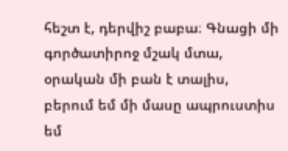հեշտ է, դերվիշ բաբա։ Գնացի մի գործատիրոջ մշակ մտա, օրական մի բան է տալիս, բերում եմ մի մասը ապրուստիս եմ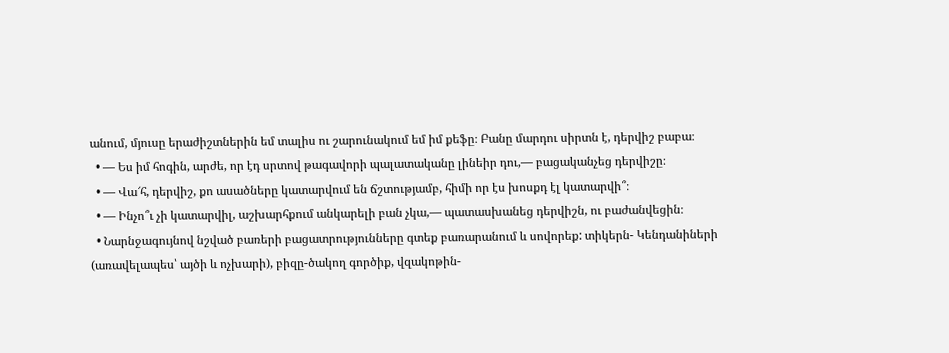անում, մյուսը երաժիշտներին եմ տալիս ու շարունակում եմ իմ քեֆը։ Բանը մարդու սիրտն է, դերվիշ բաբա։
  • — Ես իմ հոգին, արժե, որ էդ սրտով թագավորի պալատականը լինեիր դու,— բացականչեց դերվիշը։
  • — Վա՜հ, դերվիշ, քո ասածները կատարվում են ճշտությամբ, հիմի որ էս խոսքդ էլ կատարվի՞։
  • — Ինչո՞ւ չի կատարվիլ, աշխարհքում անկարելի բան չկա,— պատասխանեց դերվիշն, ու բաժանվեցին։
  • Նարնջագույնով նշված բառերի բացատրությունները գտեք բառարանում և սովորեք: տիկերն- Կենդանիների (առավելապես՝ այծի և ոչխարի), բիզը-ծակող գործիք, վզակոթին-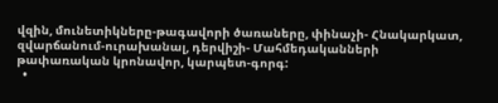վզին, մունետիկները-թագավորի ծառաները, փինաչի- Հնակարկատ, զվարճանում-ուրախանալ, դերվիշի- Մահմեդականների թափառական կրոնավոր, կարպետ-գորգ:
  •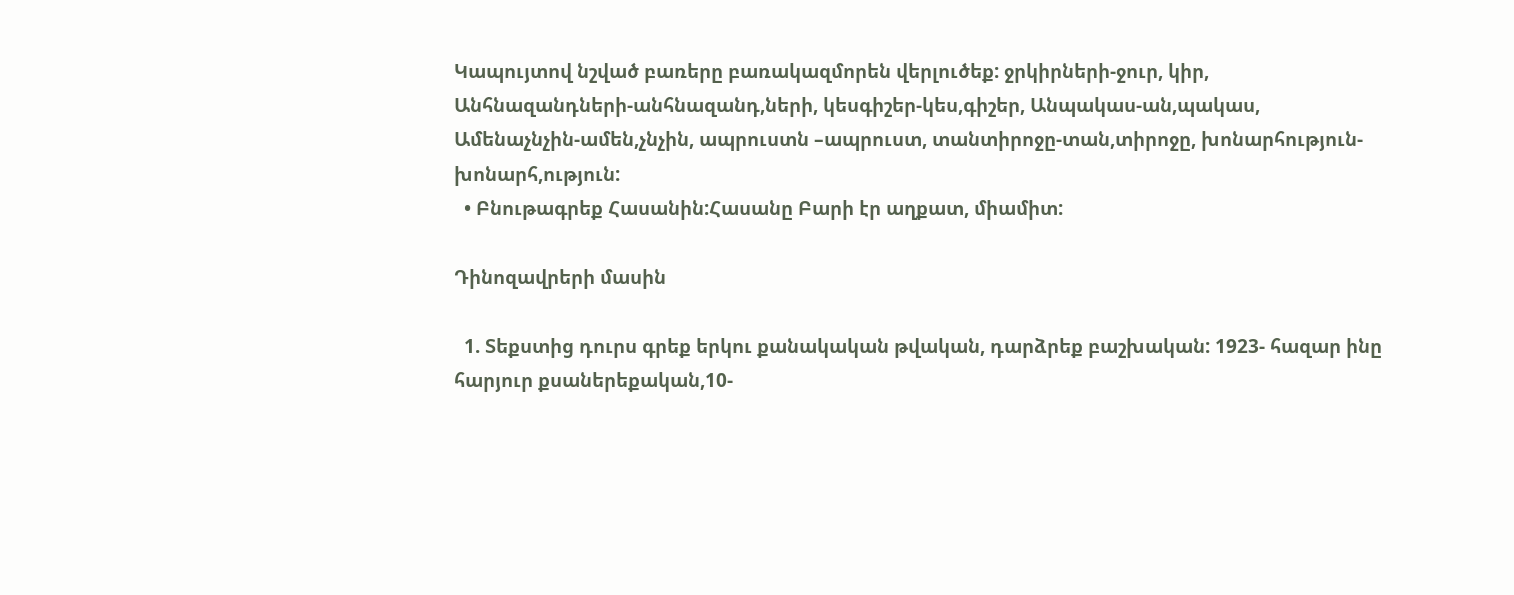Կապույտով նշված բառերը բառակազմորեն վերլուծեք: ջրկիրների-ջուր, կիր, Անհնազանդների-անհնազանդ,ների, կեսգիշեր-կես,գիշեր, Անպակաս-ան,պակաս, Ամենաչնչին-ամեն,չնչին, ապրուստն –ապրուստ, տանտիրոջը-տան,տիրոջը, խոնարհություն-խոնարհ,ություն:
  • Բնութագրեք Հասանին:Հասանը Բարի էր աղքատ, միամիտ:

Դինոզավրերի մասին

  1. Տեքստից դուրս գրեք երկու քանակական թվական, դարձրեք բաշխական: 1923- հազար ինը հարյուր քսաներեքական,10-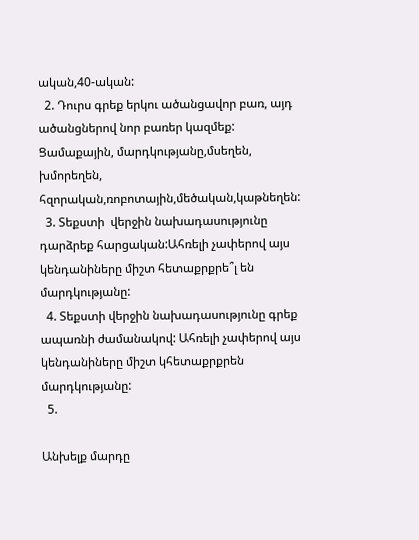ական,40-ական:
  2. Դուրս գրեք երկու ածանցավոր բառ, այդ ածանցներով նոր բառեր կազմեք: Ցամաքային, մարդկությանը,մսեղեն, խմորեղեն, հզորական,ռոբոտային,մեծական,կաթնեղեն:
  3. Տեքստի  վերջին նախադասությունը դարձրեք հարցական:Ահռելի չափերով այս կենդանիները միշտ հետաքրքրե՞լ են մարդկությանը:
  4. Տեքստի վերջին նախադասությունը գրեք ապառնի ժամանակով: Ահռելի չափերով այս կենդանիները միշտ կհետաքրքրեն  մարդկությանը:
  5.

Անխելք մարդը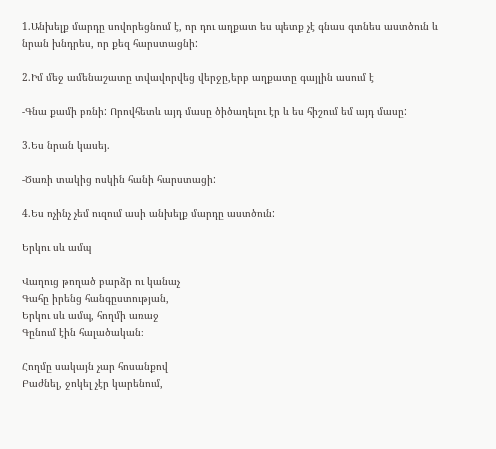1.Անխելք մարդը սովորեցնում է, որ դու աղքատ ես պետք չէ գնաս գտնես աստծուն և նրան խնդրես, որ քեզ հարստացնի:

2.Իմ մեջ ամենաշատը տվավորվեց վերջը,երբ աղքատը գայլին ասում է

-Գնա քամի բռնի: Որովհետև այդ մասը ծիծաղելու էր և ես հիշում եմ այդ մասը:

3.Ես նրան կասեյ.

-Ծառի տակից ոսկին հանի հարստացի:

4.Ես ոչինչ չեմ ուզում ասի անխելք մարդը աստծուն:

Երկու սև ամպ

Վաղուց թողած բարձր ու կանաչ
Գահը իրենց հանգըստության,
Երկու սև ամպ, հողմի առաջ
Գընում էին հալածական։

Հողմը սակայն չար հոսանքով
Բաժնել, ջոկել չէր կարենում,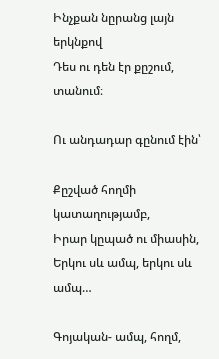Ինչքան նըրանց լայն երկնքով
Դես ու դեն էր քըշում, տանում։

Ու անդադար գընում էին՝

Քըշված հողմի կատաղությամբ,
Իրար կըպած ու միասին,
Երկու սև ամպ, երկու սև ամպ…

Գոյական- ամպ, հողմ,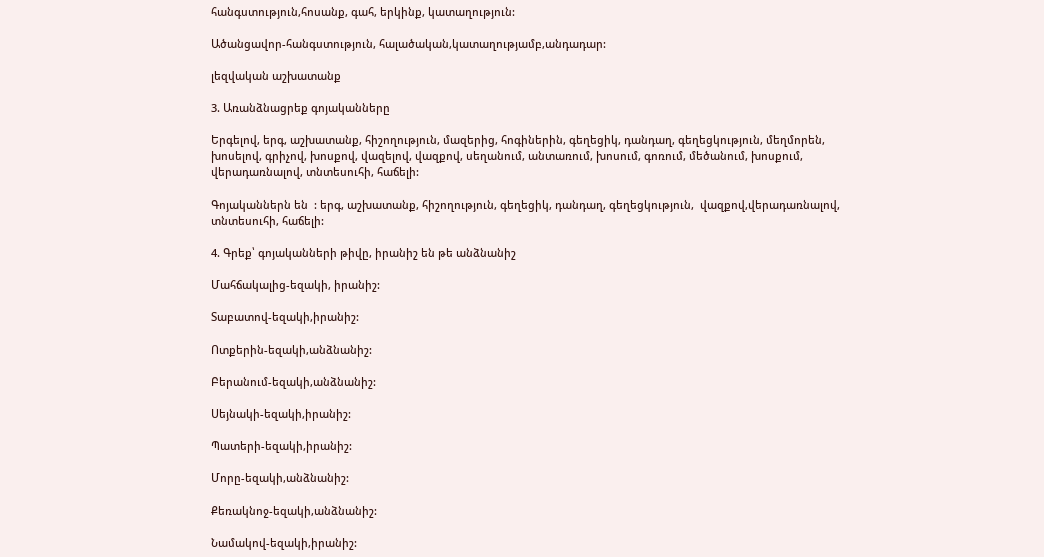հանգստություն,հոսանք, գահ, երկինք, կատաղություն:

Ածանցավոր-հանգստություն, հալածական,կատաղությամբ,անդադար:

լեզվական աշխատանք

3. Առանձնացրեք գոյականները

Երգելով, երգ, աշխատանք, հիշողություն, մազերից, հոգիներին, գեղեցիկ, դանդաղ, գեղեցկություն, մեղմորեն, խոսելով, գրիչով, խոսքով, վազելով, վազքով, սեղանում, անտառում, խոսում, գոռում, մեծանում, խոսքում, վերադառնալով, տնտեսուհի, հաճելի:

Գոյականներն են  : երգ, աշխատանք, հիշողություն, գեղեցիկ, դանդաղ, գեղեցկություն,  վազքով,վերադառնալով, տնտեսուհի, հաճելի:

4. Գրեք՝ գոյականների թիվը, իրանիշ են թե անձնանիշ

Մահճակալից-եզակի, իրանիշ:

Տաբատով-եզակի,իրանիշ:

Ոտքերին-եզակի,անձնանիշ:

Բերանում-եզակի,անձնանիշ:

Սեյնակի-եզակի,իրանիշ:

Պատերի-եզակի,իրանիշ:

Մորը-եզակի,անձնանիշ:

Քեռակնոջ-եզակի,անձնանիշ:

Նամակով-եզակի,իրանիշ: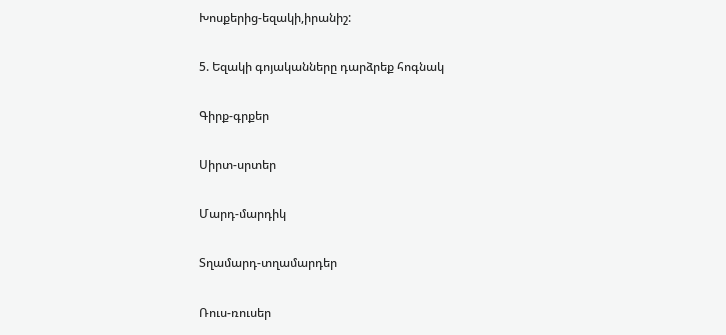Խոսքերից-եզակի,իրանիշ:

5. Եզակի գոյականները դարձրեք հոգնակ

Գիրք-գրքեր

Սիրտ-սրտեր

Մարդ-մարդիկ

Տղամարդ-տղամարդեր

Ռուս-ռուսեր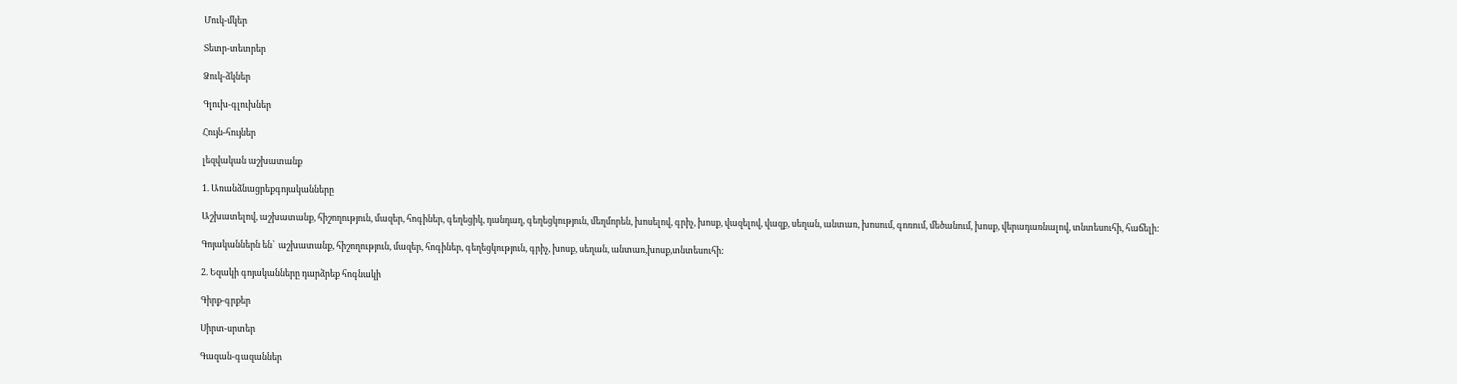Մուկ-մկեր

Տետր-տետրեր

Ձուկ-ձկներ

Գլուխ-գլուխներ

Հույն-հույներ

լեզվական աշխատանք

1. Առանձնացրեքգոյականները

Աշխատելով, աշխատանք, հիշողություն, մազեր, հոգիներ, գեղեցիկ, դանդաղ, գեղեցկություն, մեղմորեն, խոսելով, գրիչ, խոսք, վազելով, վազք, սեղան, անտառ, խոսում, գոռում, մեծանում, խոսք, վերադառնալով, տնտեսուհի, հաճելի:

Գոյականներն են՝  աշխատանք, հիշողություն, մազեր, հոգիներ, գեղեցկություն, գրիչ, խոսք, սեղան, անտառ,խոսք,տնտեսուհի:

2. Եզակի գոյականները դարձրեք հոգնակի

Գիրք-գրքեր

Սիրտ-սրտեր

Գազան-գազաններ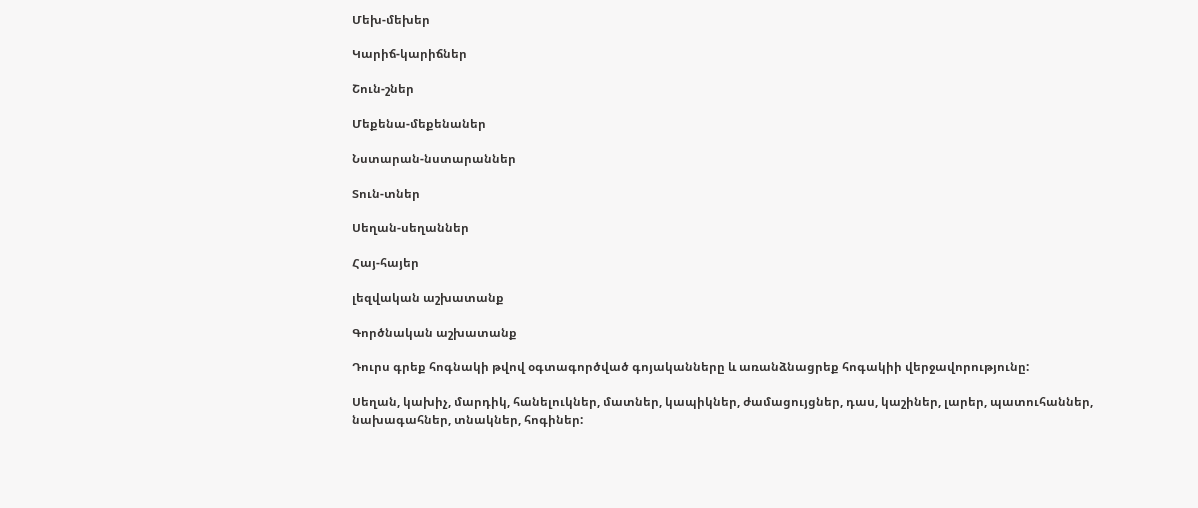Մեխ-մեխեր

Կարիճ-կարիճներ

Շուն-շներ

Մեքենա-մեքենաներ

Նստարան-նստարաններ

Տուն-տներ

Սեղան-սեղաններ

Հայ-հայեր

լեզվական աշխատանք

Գործնական աշխատանք

Դուրս գրեք հոգնակի թվով օգտագործված գոյականները և առանձնացրեք հոգակիի վերջավորությունը:

Սեղան, կախիչ, մարդիկ, հանելուկներ, մատներ, կապիկներ, ժամացույցներ, դաս, կաշիներ, լարեր, պատուհաններ, նախագահներ, տնակներ, հոգիներ: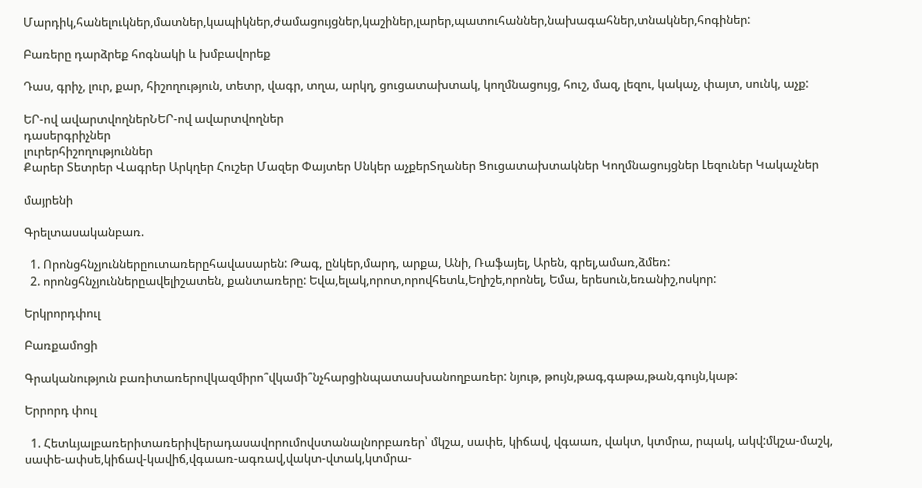Մարդիկ,հանելուկներ,մատներ,կապիկներ,ժամացույցներ,կաշիներ,լարեր,պատուհաններ,նախագահներ,տնակներ,հոգիներ:

Բառերը դարձրեք հոգնակի և խմբավորեք

Դաս, գրիչ, լուր, քար, հիշողություն, տետր, վագր, տղա, արկղ, ցուցատախտակ, կողմնացույց, հուշ, մազ, լեզու, կակաչ, փայտ, սունկ, աչք:

ԵՐ-ով ավարտվողներՆԵՐ-ով ավարտվողներ
դասերգրիչներ
լուրերհիշողություններ
Քարեր Տետրեր Վագրեր Արկղեր Հուշեր Մազեր Փայտեր Սնկեր աչքերՏղաներ Ցուցատախտակներ Կողմնացույցներ Լեզուներ Կակաչներ

մայրենի

Գրելտասականբառ.

  1. Որոնցհնչյուններըուտառերըհավասարեն: Թագ, ընկեր,մարդ, արքա, Անի, Ռաֆայել, Արեն, գրել,ամառ,ձմեռ:
  2. որոնցհնչյուններըավելիշատեն, քանտառերը: Եվա,ելակ,որոտ,որովհետև,Եղիշե,որոնել, Եմա, երեսուն,եռանիշ,ոսկոր:

Երկրորդփուլ

Բառքամոցի

Գրականություն բառիտառերովկազմիրո՞վկամի՞նչհարցինպատասխանողբառեր: նյութ, թույն,թագ,գաթա,թան,գույն,կաթ:

Երրորդ փուլ

  1. Հետևյալբառերիտառերիվերադասավորումովստանալնորբառեր՝ մկշա, սափե, կիճավ, վգաառ, վակտ, կտմրա, րպակ, ակվ:մկշա-մաշկ, սափե-ափսե,կիճավ-կավիճ,վգաառ-ագռավ,վակտ-վտակ,կտմրա-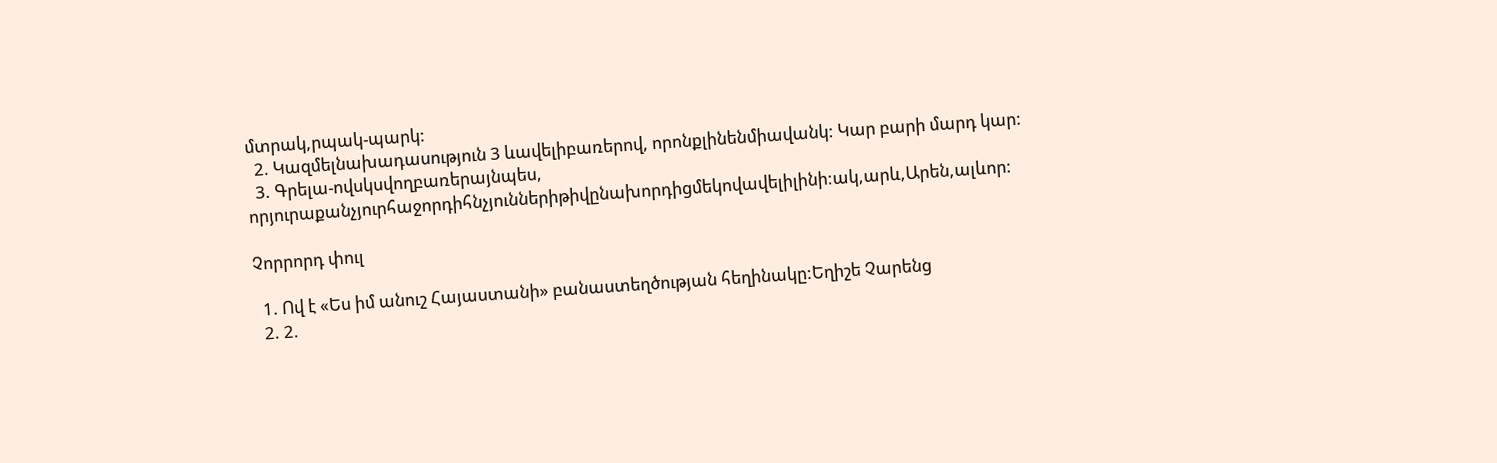մտրակ,րպակ-պարկ:
  2. Կազմելնախադասություն 3 ևավելիբառերով, որոնքլինենմիավանկ: Կար բարի մարդ կար:
  3. Գրելա-ովսկսվողբառերայնպես, որյուրաքանչյուրհաջորդիհնչյուններիթիվընախորդիցմեկովավելիլինի:ակ,արև,Արեն,ալևոր:

Չորրորդ փուլ

  1. Ով է «Ես իմ անուշ Հայաստանի» բանաստեղծության հեղինակը:Եղիշե Չարենց
  2. 2.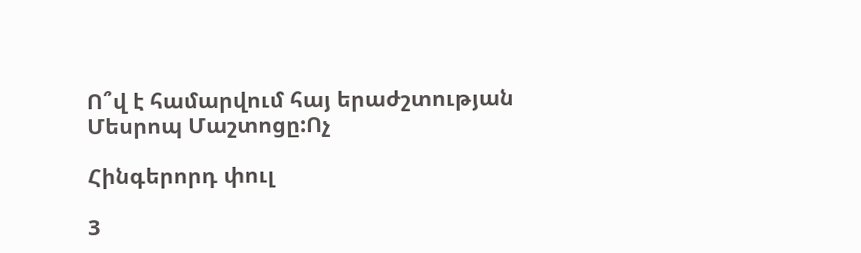Ո՞վ է համարվում հայ երաժշտության Մեսրոպ Մաշտոցը:Ոչ

Հինգերորդ փուլ

3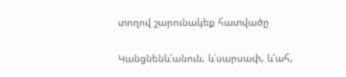տողով շարունակեք հատվածը

Կանցնենև՛անուն, և՛սարսափ, և՛ահ,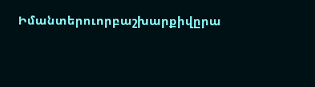Իմանտերուորբաշխարքիվըրա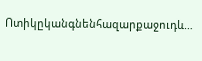Ոտիկըկանգնենհազարքաջուդև…